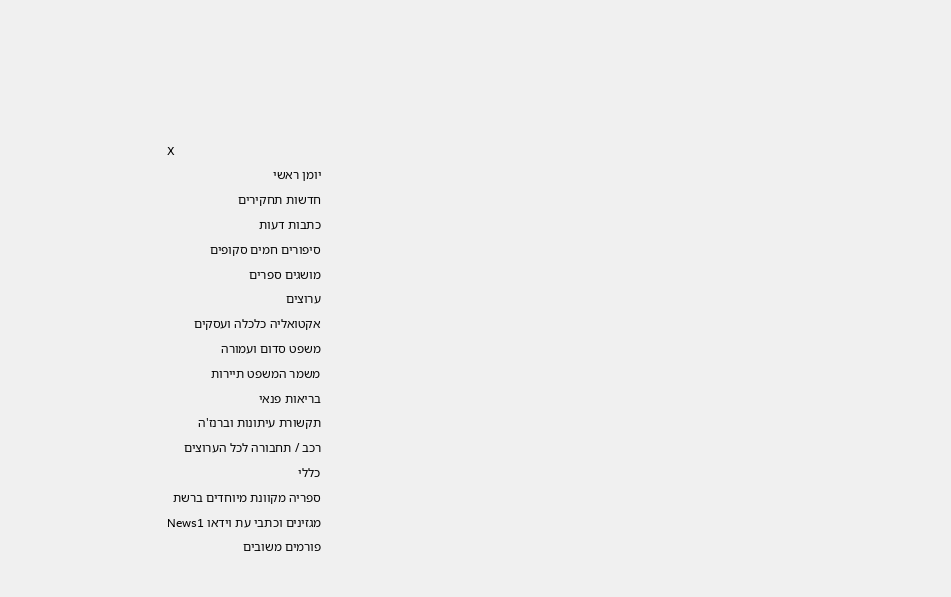X
יומן ראשי
חדשות תחקירים
כתבות דעות
סיפורים חמים סקופים
מושגים ספרים
ערוצים
אקטואליה כלכלה ועסקים
משפט סדום ועמורה
משמר המשפט תיירות
בריאות פנאי
תקשורת עיתונות וברנז'ה
רכב / תחבורה לכל הערוצים
כללי
ספריה מקוונת מיוחדים ברשת
מגזינים וכתבי עת וידאו News1
פורמים משובים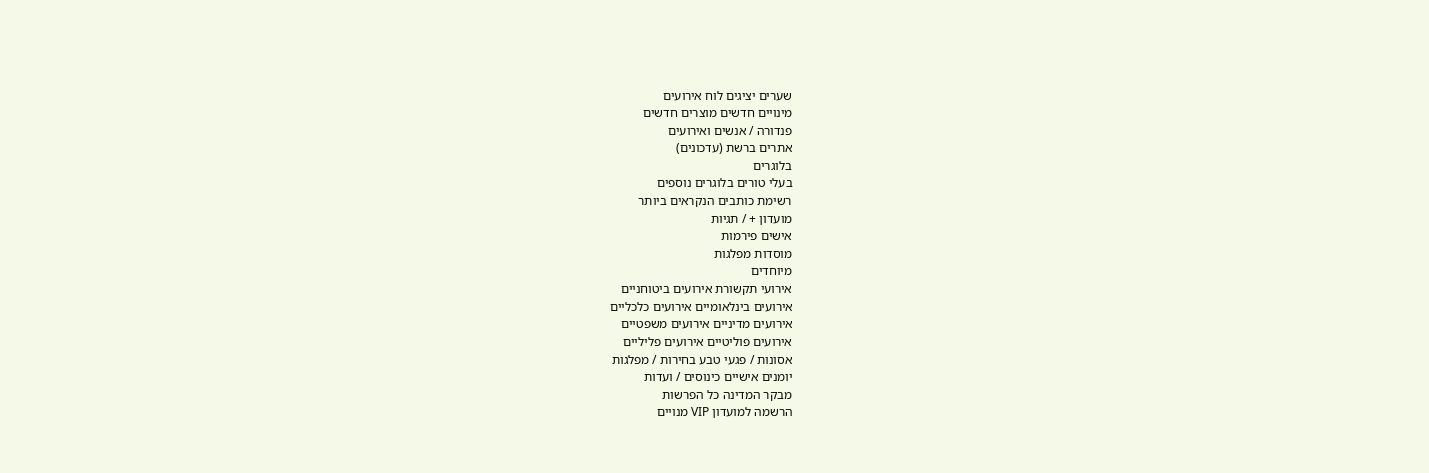שערים יציגים לוח אירועים
מינויים חדשים מוצרים חדשים
פנדורה / אנשים ואירועים
אתרים ברשת (עדכונים)
בלוגרים
בעלי טורים בלוגרים נוספים
רשימת כותבים הנקראים ביותר
מועדון + / תגיות
אישים פירמות
מוסדות מפלגות
מיוחדים
אירועי תקשורת אירועים ביטוחניים
אירועים בינלאומיים אירועים כלכליים
אירועים מדיניים אירועים משפטיים
אירועים פוליטיים אירועים פליליים
אסונות / פגעי טבע בחירות / מפלגות
יומנים אישיים כינוסים / ועדות
מבקר המדינה כל הפרשות
הרשמה למועדון VIP מנויים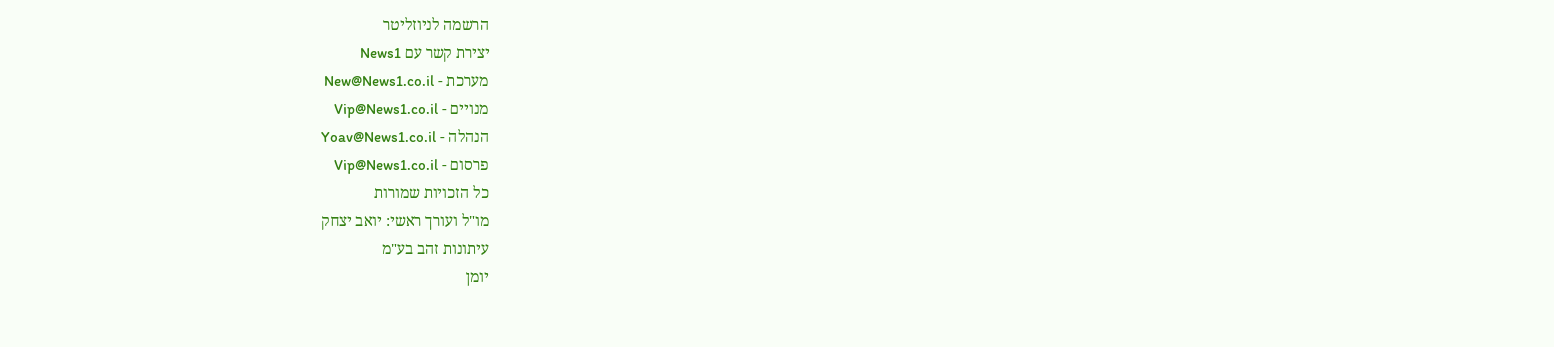הרשמה לניוזליטר
יצירת קשר עם News1
מערכת - New@News1.co.il
מנויים - Vip@News1.co.il
הנהלה - Yoav@News1.co.il
פרסום - Vip@News1.co.il
כל הזכויות שמורות
מו"ל ועורך ראשי: יואב יצחק
עיתונות זהב בע"מ
יומן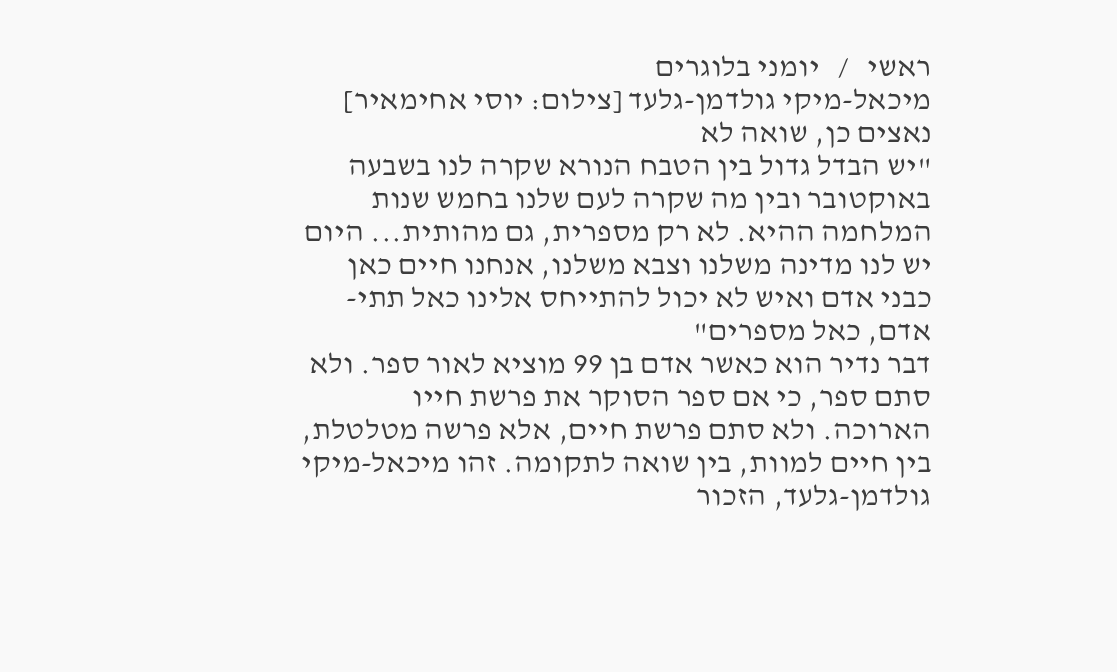ראשי   /   יומני בלוגרים
מיכאל-מיקי גולדמן-גלעד [צילום: יוסי אחימאיר]
נאצים כן, שואה לא
"יש הבדל גדול בין הטבח הנורא שקרה לנו בשבעה באוקטובר ובין מה שקרה לעם שלנו בחמש שנות המלחמה ההיא. לא רק מספרית, גם מהותית... היום יש לנו מדינה משלנו וצבא משלנו, אנחנו חיים כאן כבני אדם ואיש לא יכול להתייחס אלינו כאל תתי-אדם, כאל מספרים"
דבר נדיר הוא כאשר אדם בן 99 מוציא לאור ספר. ולא סתם ספר, כי אם ספר הסוקר את פרשת חייו הארוכה. ולא סתם פרשת חיים, אלא פרשה מטלטלת, בין חיים למוות, בין שואה לתקומה. זהו מיכאל-מיקי גולדמן-גלעד, הזכור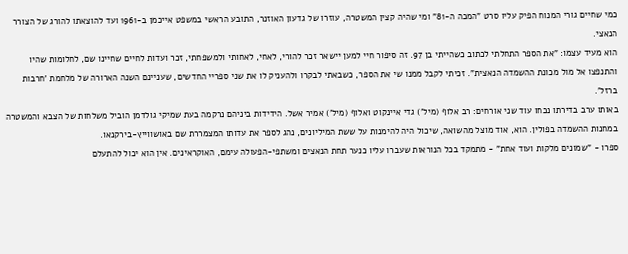כמי שחיים גורי המנוח הפיק עליו סרט "המכה ה-81" ומי שהיה קצין המשטרה, עוזרו של גדעון האוזנר, התובע הראשי במשפט אייכמן ב-1961 ועד להוצאתו להורג של הצורר הנאצי.
הוא מעיד עצמו: "את הספר התחלתי לכתוב כשהייתי בן 97. זה סיפור חיי למען יישאר זכר להורי, לאחי, לאחותי ולמשפחתי, זכר ועדות לחיים שחיינו שם, לחלומות שהיו והתנפצו אל מול מכונת ההשמדה הנאצית". זכיתי לקבל ממנו שי את הספר, כשבאתי לבקרו ולהעניק לו את שני ספריי החדשים, שעניינם השנה הארורה של מלחמת 'חרבות ברזל'.
באותו ערב בדירתו נכחו עוד שני אורחים: רב אלוף (מיל') גדי איינקוט ואלוף (מיל') אמיר אשל. הידידות ביניהם נרקמה בעת שמיקי גולדמן הוביל משלחות של הצבא והמשטרה במחנות ההשמדה בפולין. הוא, אוד מוצל מהשואה, שיכול היה להימנות על ששת המיליונים, נהג לספר את עדותו המצמררת שם באושווייץ-בירקנאו.
ספרו - "שמונים מלקות ועוד אחת" - מתמקד בכל הנוראות שעברו עליו כנער תחת הנאצים ומשתפי-הפעולה עימם, האוקראינים. אין הוא יכול להתעלם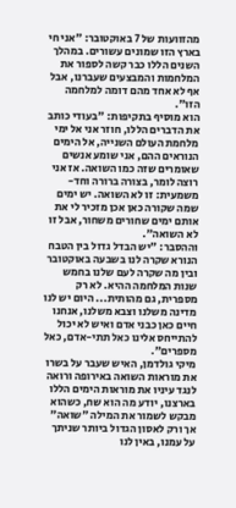מהזוועות של 7 באוקטובר: "אני חי בארץ הזו שמונים עשורים. במהלך השנים הללו כבר קשה לספור את המלחמות והמבצעים שעברנו, אבל אף לא אחד מהם דומה למלחמה הזו".
הוא מוסיף בתקיפות: "בעודי כותב את הדברים הללו, חוזר אני אל ימי מלחמת העולם השנייה, אל הימים הנוראים ההם, אני שומע אנשים שאומרים שזה כמו השואה. אז אני רוצה לומר, בצורה ברורה וחד-משמעית: זו לא השואה. יש ימים שמה שקורה כאן אכן מזכיר לי את אותם ימים שחורים משחור, אבל זו לא השואה".
וההסבר: "יש הבדל גדול בין הטבח הנורא שקרה לנו בשבעה באוקטובר ובין מה שקרה לעם שלנו בחמש שנות המלחמה ההיא. לא רק מספרית, גם מהותית... היום יש לנו מדינה משלנו וצבא משלנו, אנחנו חיים כאן כבני אדם ואיש לא יכול להתייחס אלינו כאל תתי-אדם, כאל מספרים".
מיקי גולדמן, האיש שעבר על בשרו את מוראות השואה באירופה ורואה לנגד עיניו את מוראות הימים הללו בארצנו, יודע מה הוא שח, כשהוא מבקש לשמור את המילה "שואה" אך ורק לאסון הגדול ביותר שניתך על עמנו, באין לנו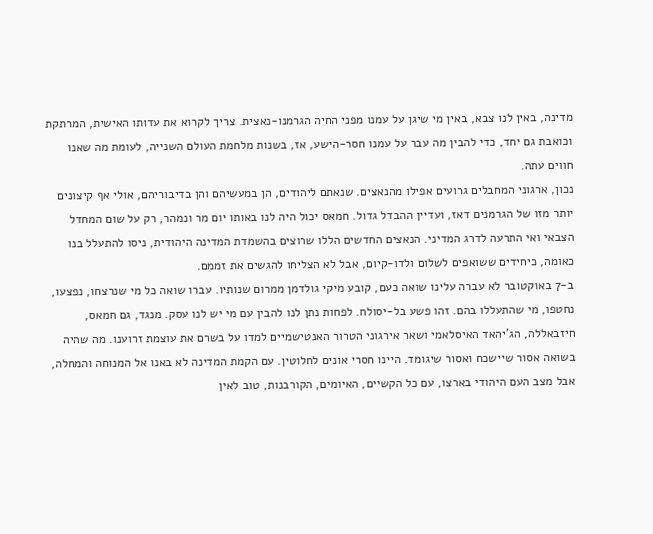מדינה, באין לנו צבא, באין מי שיגן על עמנו מפני החיה הגרמנו-נאצית. צריך לקרוא את עדותו האישית, המרתקת וכואבת גם יחד, כדי להבין מה עבר על עמנו חסר-הישע, אז, בשנות מלחמת העולם השנייה, לעומת מה שאנו חווים עתה.
נכון, ארגוני המחבלים גרועים אפילו מהנאצים. שנאתם ליהודים, הן במעשיהם והן בדיבוריהם, אולי אף קיצונים יותר מזו של הגרמנים דאז, ועדיין ההבדל גדול. חמאס יכול היה לנו באותו יום מר ונמהר, רק על שום המחדל הצבאי ואי התרעה לדרג המדיני. הנאצים החדשים הללו שרוצים בהשמדת המדינה היהודית, ניסו להתעלל בנו כאומה, כיחידים ששואפים לשלום ולדו-קיום, אבל לא הצליחו להגשים את זממם.
ב-7 באוקטובר לא עברה עלינו שואה כעם, קובע מיקי גולדמן ממרום שנותיו. עברו שואה כל מי שנרצחו, נפצעו, נחטפו, מי שהתעללו בהם. זהו פשע בל-יסולח. לפחות נתן לנו להבין עם מי יש לנו עסק. מנגד, גם חמאס, חיזבאללה, הג'יהאד האיסלאמי ושאר אירגוני הטרור האנטישמיים למדו על בשרם את עוצמת זרוענו. מה שהיה בשואה אסור שיישכח ואסור שיגומד. היינו חסרי אונים לחלוטין. עם הקמת המדינה לא באנו אל המנוחה והמחלה, אבל מצב העם היהודי בארצו, עם כל הקשיים, האיומים, הקורבנות, טוב לאין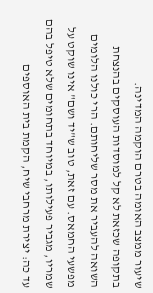שיעור ממצב האומה בטרם הוקמה המדינה.
בתקופה שכזאת לא קל למוסדות העוסקים בהנצחת השואה להעביר את מסר שליחותם. הרי כולנו הלומים מפשעי החמאס. עם זאת, טוב ש"יד ושם" אינו שוקט על שמריו, מגביר פעילותו, במיוחד בתחומים שלא טיפל בהם עד כה: יצירת מרחבי שיח, הקמת בית האוספים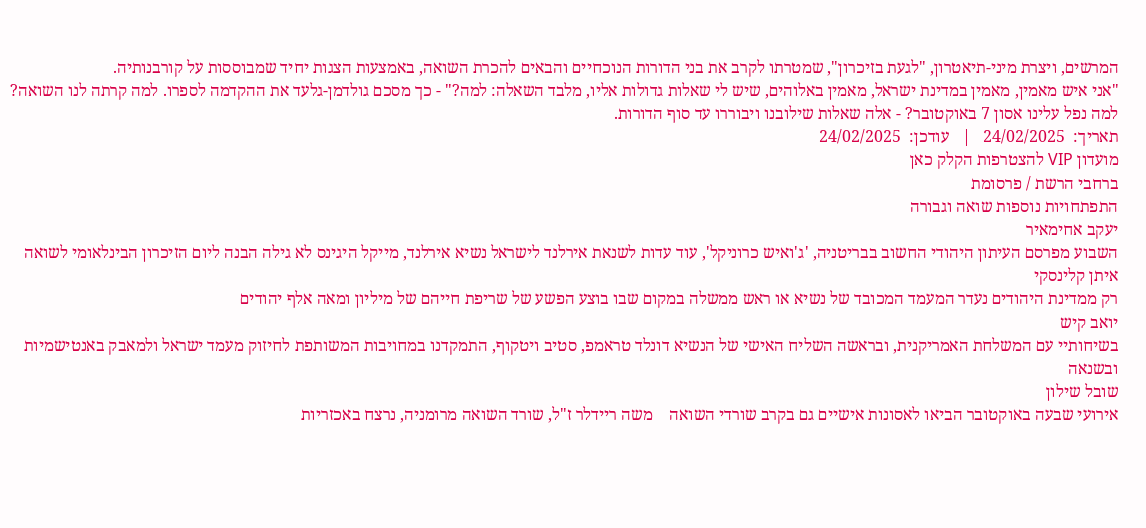המרשים, ויצרת מיני-תיאטרון, "לגעת בזיכרון", שמטרתו לקרב את בני הדורות הנוכחיים והבאים להכרת השואה, באמצעות הצגות יחיד שמבוססות על קורבנותיה.
"אני איש מאמין, מאמין במדינת ישראל, מאמין באלוהים, שיש לי שאלות גדולות אליו, מלבד השאלה: למה?" - כך מסכם גולדמן-גלעד את ההקדמה לספרו. למה קרתה לנו השואה? למה נפל עלינו אסון 7 באוקטובר? - אלה שאלות שילובנו ויבוררו עד סוף הדורות.
תאריך:  24/02/2025   |   עודכן:  24/02/2025
מועדון VIP להצטרפות הקלק כאן
ברחבי הרשת / פרסומת
התפתחויות נוספות שואה וגבורה
יעקב אחימאיר
השבוע מפרסם העיתון היהודי החשוב בבריטניה, 'ג'ואיש כרוניקל', עוד עדות לשנאת אירלנד לישראל נשיא אירלנד, מייקל היגינס לא גילה הבנה ליום הזיכרון הבינלאומי לשואה
איתן קלינסקי
רק ממדינת היהודים נעדר המעמד המכובד של נשיא או ראש ממשלה במקום שבו בוצע הפשע של שריפת חייהם של מיליון ומאה אלף יהודים
יואב קיש
בשיחותיי עם המשלחת האמריקנית, ובראשה השליח האישי של הנשיא דונלד טראמפ, סטיב ויטקוף, התמקדנו במחויבות המשותפת לחיזוק מעמד ישראל ולמאבק באנטישמיות ובשנאה
שובל שילון
אירועי שבעה באוקטובר הביאו לאסונות אישיים גם בקרב שורדי השואה    משה ריידלר ז"ל, שורד השואה מרומניה, נרצח באכזריות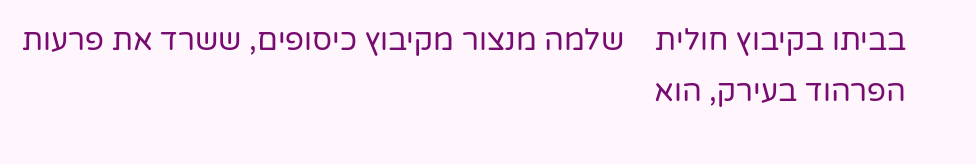בביתו בקיבוץ חולית    שלמה מנצור מקיבוץ כיסופים, ששרד את פרעות הפרהוד בעירק, הוא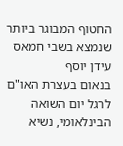החטוף המבוגר ביותר שנמצא בשבי חמאס
עידן יוסף
בנאום בעצרת האו"ם לרגל יום השואה הבינלאומי, נשיא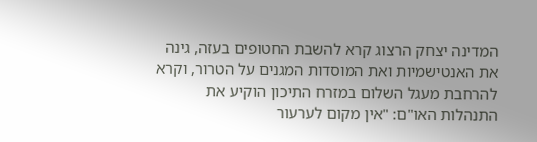המדינה יצחק הרצוג קרא להשבת החטופים בעזה, גינה את האנטישמיות ואת המוסדות המגנים על הטרור, וקרא להרחבת מעגל השלום במזרח התיכון הוקיע את התנהלות האו"ם: "אין מקום לערעור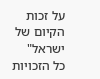על זכות הקיום של ישראל"
כל הזכויות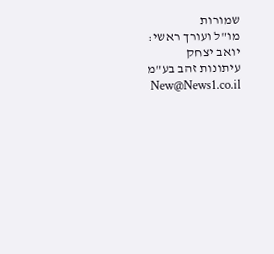שמורות
מו"ל ועורך ראשי: יואב יצחק
עיתונות זהב בע"מ New@News1.co.il